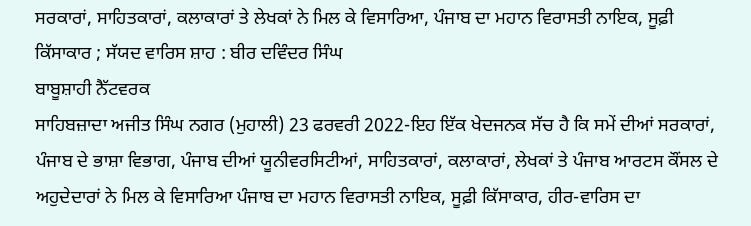ਸਰਕਾਰਾਂ, ਸਾਹਿਤਕਾਰਾਂ, ਕਲਾਕਾਰਾਂ ਤੇ ਲੇਖਕਾਂ ਨੇ ਮਿਲ ਕੇ ਵਿਸਾਰਿਆ, ਪੰਜਾਬ ਦਾ ਮਹਾਨ ਵਿਰਾਸਤੀ ਨਾਇਕ, ਸੂਫ਼ੀ ਕਿੱਸਾਕਾਰ ; ਸੱਯਦ ਵਾਰਿਸ ਸ਼ਾਹ : ਬੀਰ ਦਵਿੰਦਰ ਸਿੰਘ
ਬਾਬੂਸ਼ਾਹੀ ਨੈੱਟਵਰਕ
ਸਾਹਿਬਜ਼ਾਦਾ ਅਜੀਤ ਸਿੰਘ ਨਗਰ (ਮੁਹਾਲੀ) 23 ਫਰਵਰੀ 2022-ਇਹ ਇੱਕ ਖੇਦਜਨਕ ਸੱਚ ਹੈ ਕਿ ਸਮੇਂ ਦੀਆਂ ਸਰਕਾਰਾਂ, ਪੰਜਾਬ ਦੇ ਭਾਸ਼ਾ ਵਿਭਾਗ, ਪੰਜਾਬ ਦੀਆਂ ਯੂਨੀਵਰਸਿਟੀਆਂ, ਸਾਹਿਤਕਾਰਾਂ, ਕਲਾਕਾਰਾਂ, ਲੇਖਕਾਂ ਤੇ ਪੰਜਾਬ ਆਰਟਸ ਕੌਂਸਲ ਦੇ ਅਹੁਦੇਦਾਰਾਂ ਨੇ ਮਿਲ ਕੇ ਵਿਸਾਰਿਆ ਪੰਜਾਬ ਦਾ ਮਹਾਨ ਵਿਰਾਸਤੀ ਨਾਇਕ, ਸੂਫ਼ੀ ਕਿੱਸਾਕਾਰ, ਹੀਰ-ਵਾਰਿਸ ਦਾ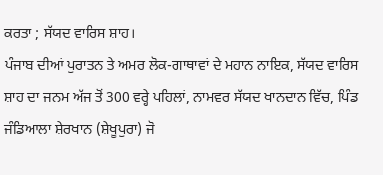ਕਰਤਾ ; ਸੱਯਦ ਵਾਰਿਸ ਸ਼ਾਹ।
ਪੰਜਾਬ ਦੀਆਂ ਪੁਰਾਤਨ ਤੇ ਅਮਰ ਲੋਕ-ਗਾਥਾਵਾਂ ਦੇ ਮਹਾਨ ਨਾਇਕ, ਸੱਯਦ ਵਾਰਿਸ ਸ਼ਾਹ ਦਾ ਜਨਮ ਅੱਜ ਤੋਂ 300 ਵਰ੍ਹੇ ਪਹਿਲਾਂ, ਨਾਮਵਰ ਸੱਯਦ ਖਾਨਦਾਨ ਵਿੱਚ, ਪਿੰਡ ਜੰਡਿਆਲਾ ਸ਼ੇਰਖਾਨ (ਸ਼ੇਖੂਪੁਰਾ) ਜੋ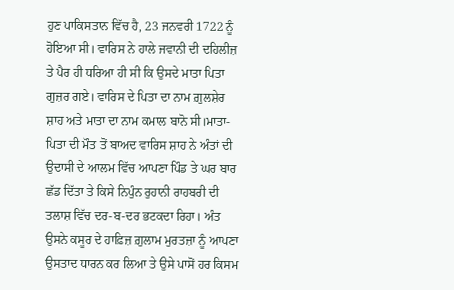ਹੁਣ ਪਾਕਿਸਤਾਨ ਵਿੱਚ ਹੈ, 23 ਜਨਵਰੀ 1722 ਨੂੰ ਹੋਇਆ ਸੀ। ਵਾਰਿਸ ਨੇ ਹਾਲੇ ਜਵਾਨੀ ਦੀ ਦਹਿਲੀਜ਼ ਤੇ ਪੈਰ ਹੀ ਧਰਿਆ ਹੀ ਸੀ ਕਿ ਉਸਦੇ ਮਾਤਾ ਪਿਤਾ ਗੁਜ਼ਰ ਗਏ। ਵਾਰਿਸ ਦੇ ਪਿਤਾ ਦਾ ਨਾਮ ਗ਼ੁਲਸ਼ੇਰ ਸ਼ਾਹ ਅਤੇ ਮਾਤਾ ਦਾ ਨਾਮ ਕਮਾਲ ਬਾਨੋ ਸੀ।ਮਾਤਾ-ਪਿਤਾ ਦੀ ਮੌਤ ਤੋਂ ਬਾਅਦ ਵਾਰਿਸ ਸ਼ਾਹ ਨੇ ਅੰਤਾਂ ਦੀ ਉਦਾਸੀ ਦੇ ਆਲਮ ਵਿੱਚ ਆਪਣਾ ਪਿੰਡ ਤੇ ਘਰ ਬਾਰ ਛੱਡ ਦਿੱਤਾ ਤੇ ਕਿਸੇ ਨਿਪੁੰਨ ਰੁਹਾਨੀ ਰਾਹਬਰੀ ਦੀ ਤਲਾਸ਼ ਵਿੱਚ ਦਰ-ਬ-ਦਰ ਭਟਕਦਾ ਰਿਹਾ। ਅੰਤ ਉਸਨੇ ਕਸੂਰ ਦੇ ਹਾਫ਼ਿਜ਼ ਗ਼ੁਲਾਮ ਮੁਰਤਜ਼ਾ ਨੂੰ ਆਪਣਾ ਉਸਤਾਦ ਧਾਰਨ ਕਰ ਲਿਆ ਤੇ ਉਸੇ ਪਾਸੋਂ ਹਰ ਕਿਸਮ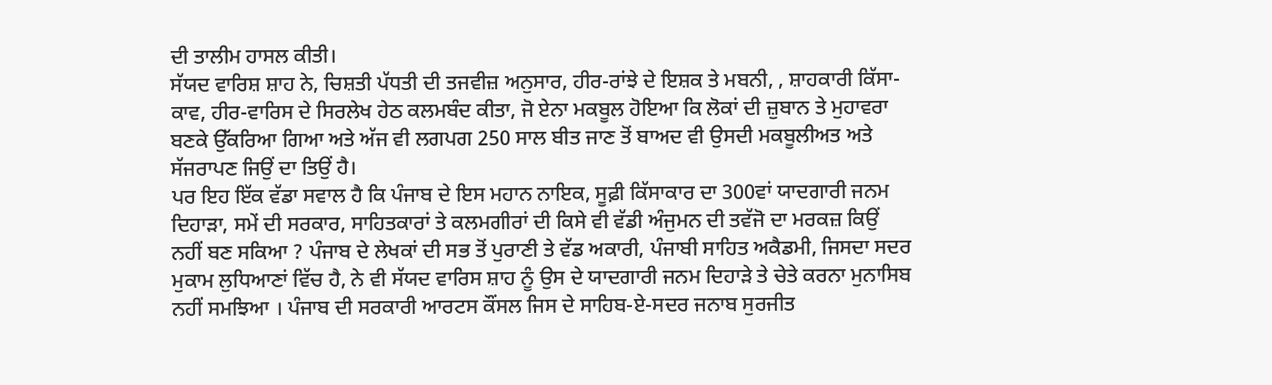ਦੀ ਤਾਲੀਮ ਹਾਸਲ ਕੀਤੀ।
ਸੱਯਦ ਵਾਰਿਸ਼ ਸ਼ਾਹ ਨੇ, ਚਿਸ਼ਤੀ ਪੱਧਤੀ ਦੀ ਤਜਵੀਜ਼ ਅਨੁਸਾਰ, ਹੀਰ-ਰਾਂਝੇ ਦੇ ਇਸ਼ਕ ਤੇ ਮਬਨੀ, , ਸ਼ਾਹਕਾਰੀ ਕਿੱਸਾ-ਕਾਵ, ਹੀਰ-ਵਾਰਿਸ ਦੇ ਸਿਰਲੇਖ ਹੇਠ ਕਲਮਬੰਦ ਕੀਤਾ, ਜੋ ਏਨਾ ਮਕਬੂਲ ਹੋਇਆ ਕਿ ਲੋਕਾਂ ਦੀ ਜ਼ੁਬਾਨ ਤੇ ਮੁਹਾਵਰਾ ਬਣਕੇ ਉੱਕਰਿਆ ਗਿਆ ਅਤੇ ਅੱਜ ਵੀ ਲਗਪਗ 250 ਸਾਲ ਬੀਤ ਜਾਣ ਤੋਂ ਬਾਅਦ ਵੀ ਉਸਦੀ ਮਕਬੂਲੀਅਤ ਅਤੇ ਸੱਜਰਾਪਣ ਜਿਉਂ ਦਾ ਤਿਉਂ ਹੈ।
ਪਰ ਇਹ ਇੱਕ ਵੱਡਾ ਸਵਾਲ ਹੈ ਕਿ ਪੰਜਾਬ ਦੇ ਇਸ ਮਹਾਨ ਨਾਇਕ, ਸੂਫ਼ੀ ਕਿੱਸਾਕਾਰ ਦਾ 300ਵਾਂ ਯਾਦਗਾਰੀ ਜਨਮ ਦਿਹਾੜਾ, ਸਮੇਂ ਦੀ ਸਰਕਾਰ, ਸਾਹਿਤਕਾਰਾਂ ਤੇ ਕਲਮਗੀਰਾਂ ਦੀ ਕਿਸੇ ਵੀ ਵੱਡੀ ਅੰਜੁਮਨ ਦੀ ਤਵੱਜੋ ਦਾ ਮਰਕਜ਼ ਕਿਉਂ ਨਹੀਂ ਬਣ ਸਕਿਆ ? ਪੰਜਾਬ ਦੇ ਲੇਖਕਾਂ ਦੀ ਸਭ ਤੋਂ ਪੁਰਾਣੀ ਤੇ ਵੱਡ ਅਕਾਰੀ, ਪੰਜਾਬੀ ਸਾਹਿਤ ਅਕੈਡਮੀ, ਜਿਸਦਾ ਸਦਰ ਮੁਕਾਮ ਲੁਧਿਆਣਾਂ ਵਿੱਚ ਹੈ, ਨੇ ਵੀ ਸੱਯਦ ਵਾਰਿਸ ਸ਼ਾਹ ਨੂੰ ਉਸ ਦੇ ਯਾਦਗਾਰੀ ਜਨਮ ਦਿਹਾੜੇ ਤੇ ਚੇਤੇ ਕਰਨਾ ਮੁਨਾਸਿਬ ਨਹੀਂ ਸਮਝਿਆ । ਪੰਜਾਬ ਦੀ ਸਰਕਾਰੀ ਆਰਟਸ ਕੌਂਸਲ ਜਿਸ ਦੇ ਸਾਹਿਬ-ਏ-ਸਦਰ ਜਨਾਬ ਸੁਰਜੀਤ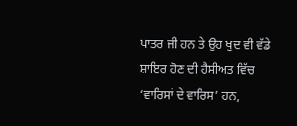ਪਾਤਰ ਜੀ ਹਨ ਤੇ ਉਹ ਖੁਦ ਵੀ ਵੱਡੇ ਸ਼ਾਇਰ ਹੋਣ ਦੀ ਹੈਸੀਅਤ ਵਿੱਚ ‘ਵਾਰਿਸਾਂ ਦੇ ਵਾਰਿਸ’ ਹਨ,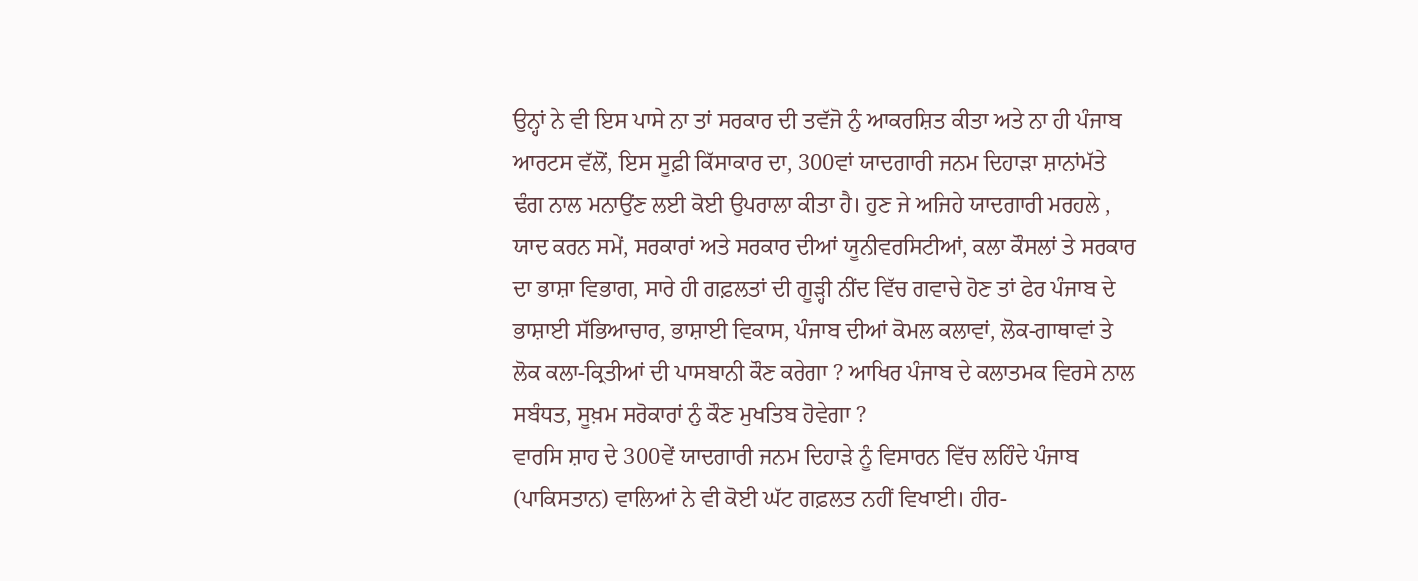ਉਨ੍ਹਾਂ ਨੇ ਵੀ ਇਸ ਪਾਸੇ ਨਾ ਤਾਂ ਸਰਕਾਰ ਦੀ ਤਵੱਜੋ ਨੁੰ ਆਕਰਸ਼ਿਤ ਕੀਤਾ ਅਤੇ ਨਾ ਹੀ ਪੰਜਾਬ ਆਰਟਸ ਵੱਲੋਂ, ਇਸ ਸੂਫ਼ੀ ਕਿੱਸਾਕਾਰ ਦਾ, 300ਵਾਂ ਯਾਦਗਾਰੀ ਜਨਮ ਦਿਹਾੜਾ ਸ਼ਾਨਾਂਮੱਤੇ ਢੰਗ ਨਾਲ ਮਨਾਉਂਣ ਲਈ ਕੋਈ ਉਪਰਾਲਾ ਕੀਤਾ ਹੈ। ਹੁਣ ਜੇ ਅਜਿਹੇ ਯਾਦਗਾਰੀ ਮਰਹਲੇ , ਯਾਦ ਕਰਨ ਸਮੇਂ, ਸਰਕਾਰਾਂ ਅਤੇ ਸਰਕਾਰ ਦੀਆਂ ਯੂਨੀਵਰਸਿਟੀਆਂ, ਕਲਾ ਕੌਸਲਾਂ ਤੇ ਸਰਕਾਰ ਦਾ ਭਾਸ਼ਾ ਵਿਭਾਗ, ਸਾਰੇ ਹੀ ਗਫ਼ਲਤਾਂ ਦੀ ਗੂੜ੍ਹੀ ਨੀਂਦ ਵਿੱਚ ਗਵਾਚੇ ਹੋਣ ਤਾਂ ਫੇਰ ਪੰਜਾਬ ਦੇ ਭਾਸ਼ਾਈ ਸੱਭਿਆਚਾਰ, ਭਾਸ਼ਾਈ ਵਿਕਾਸ, ਪੰਜਾਬ ਦੀਆਂ ਕੋਮਲ ਕਲਾਵਾਂ, ਲੋਕ-ਗਾਥਾਵਾਂ ਤੇ ਲੋਕ ਕਲਾ-ਕ੍ਰਿਤੀਆਂ ਦੀ ਪਾਸਬਾਨੀ ਕੌਣ ਕਰੇਗਾ ? ਆਖਿਰ ਪੰਜਾਬ ਦੇ ਕਲਾਤਮਕ ਵਿਰਸੇ ਨਾਲ ਸਬੰਧਤ, ਸੂਖ਼ਮ ਸਰੋਕਾਰਾਂ ਨੁੰ ਕੌਣ ਮੁਖਤਿਬ ਹੋਵੇਗਾ ?
ਵਾਰਸਿ ਸ਼ਾਹ ਦੇ 300ਵੇਂ ਯਾਦਗਾਰੀ ਜਨਮ ਦਿਹਾੜੇ ਨੂੰ ਵਿਸਾਰਨ ਵਿੱਚ ਲਹਿੰਦੇ ਪੰਜਾਬ (ਪਾਕਿਸਤਾਨ) ਵਾਲਿਆਂ ਨੇ ਵੀ ਕੋਈ ਘੱਟ ਗਫ਼ਲਤ ਨਹੀਂ ਵਿਖਾਈ। ਹੀਰ-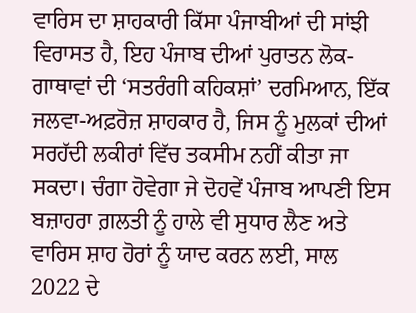ਵਾਰਿਸ ਦਾ ਸ਼ਾਹਕਾਰੀ ਕਿੱਸਾ ਪੰਜਾਬੀਆਂ ਦੀ ਸਾਂਝੀ ਵਿਰਾਸਤ ਹੈ, ਇਹ ਪੰਜਾਬ ਦੀਆਂ ਪੁਰਾਤਨ ਲੋਕ-ਗਾਥਾਵਾਂ ਦੀ ‘ਸਤਰੰਗੀ ਕਹਿਕਸ਼ਾਂ’ ਦਰਮਿਆਨ, ਇੱਕ ਜਲਵਾ-ਅਫ਼ਰੋਜ਼ ਸ਼ਾਹਕਾਰ ਹੈ, ਜਿਸ ਨੂੰ ਮੁਲਕਾਂ ਦੀਆਂ ਸਰਹੱਦੀ ਲਕੀਰਾਂ ਵਿੱਚ ਤਕਸੀਮ ਨਹੀਂ ਕੀਤਾ ਜਾ ਸਕਦਾ। ਚੰਗਾ ਹੋਵੇਗਾ ਜੇ ਦੋਹਵੇਂ ਪੰਜਾਬ ਆਪਣੀ ਇਸ ਬਜ਼ਾਹਰਾ ਗ਼ਲਤੀ ਨੂੰ ਹਾਲੇ ਵੀ ਸੁਧਾਰ ਲੈਣ ਅਤੇ ਵਾਰਿਸ ਸ਼ਾਹ ਹੋਰਾਂ ਨੂੰ ਯਾਦ ਕਰਨ ਲਈ, ਸਾਲ 2022 ਦੇ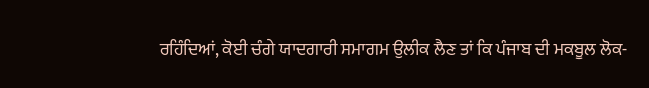ਰਹਿੰਦਿਆਂ, ਕੋਈ ਚੰਗੇ ਯਾਦਗਾਰੀ ਸਮਾਗਮ ਉਲੀਕ ਲੈਣ ਤਾਂ ਕਿ ਪੰਜਾਬ ਦੀ ਮਕਬੂਲ ਲੋਕ-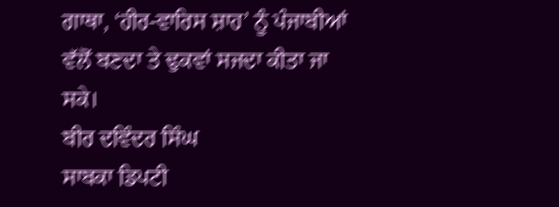ਗਾਥਾ, ‘ਹੀਰ-ਵਾਰਿਸ ਸ਼ਾਹ’ ਨੂੰ ਪੰਜਾਬੀਆਂ ਵੱਲੋਂ ਬਣਦਾ ਤੇ ਢੁਕਵਾਂ ਸਜਦਾ ਕੀਤਾ ਜਾ ਸਕੇ।
ਬੀਰ ਦਵਿੰਦਰ ਸਿੰਘ
ਸਾਬਕਾ ਡਿਪਟੀ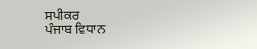ਸਪੀਕਰ
ਪੰਜਾਬ ਵਿਧਾਨ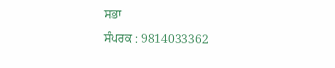ਸਭਾ
ਸੰਪਰਕ : 9814033362